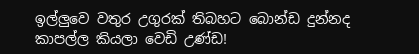ඉල්ලුවෙ වතුර උගුරක්‌ තිබහට බොන්ඩ දුන්නද කාපල්ල කියලා වෙඩි උණ්‌ඩ!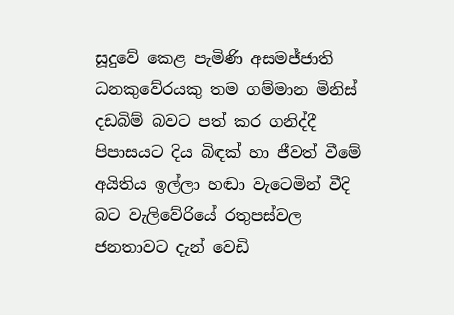සූදුවේ කෙළ පැමිණි අසමජ්ජාති ධනකුවේරයකු තම ගම්මාන මිනිස්‌ දඩබිම් බවට පත් කර ගනිද්දී පිපාසයට දිය බිඳක්‌ හා ජීවත් වීමේ අයිතිය ඉල්ලා හඬා වැටෙමින් වීදි බට වැලිවේරියේ රතුපස්‌වල ජනතාවට දැන් වෙඩි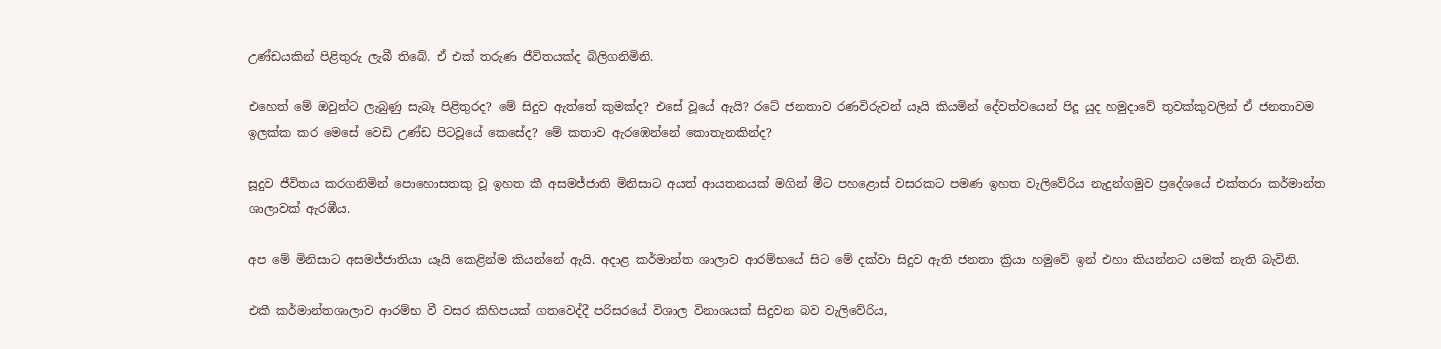උණ්‌ඩයකින් පිළිතුරු ලැබී තිබේ. ඒ එක්‌ තරුණ ජීවිතයක්‌ද බිලිගනිමිනි.

එහෙත් මේ ඔවුන්ට ලැබුණු සැබෑ පිළිතුරද? මේ සිදුව ඇත්තේ කුමක්‌ද? එසේ වූයේ ඇයි? රටේ ජනතාව රණවිරුවන් යෑයි කියමින් දේවත්වයෙන් පිදූ යුද හමුදාවේ තුවක්‌කුවලින් ඒ ජනතාවම ඉලක්‌ක කර මෙසේ වෙඩි උණ්‌ඩ පිටවූයේ කෙසේද? මේ කතාව ඇරඹෙන්නේ කොතැනකින්ද?

සූදුව ජීවිතය කරගනිමින් පොහොසතකු වූ ඉහත කී අසමජ්ජාති මිනිසාට අයත් ආයතනයක්‌ මගින් මීට පහළොස්‌ වසරකට පමණ ඉහත වැලිවේරිය නැදුන්ගමුව ප්‍රදේශයේ එක්‌තරා කර්මාන්ත ශාලාවක්‌ ඇරඹීය.

අප මේ මිනිසාට අසමජ්ජාතියා යෑයි කෙළින්ම කියන්නේ ඇයි. අදාළ කර්මාන්ත ශාලාව ආරම්භයේ සිට මේ දක්‌වා සිදුව ඇති ජනතා ක්‍රියා හමුවේ ඉන් එහා කියන්නට යමක්‌ නැති බැවිනි.

එකී කර්මාන්තශාලාව ආරම්භ වී වසර කිහිපයක්‌ ගතවෙද්දී පරිසරයේ විශාල විනාශයක්‌ සිදුවන බව වැලිවේරිය,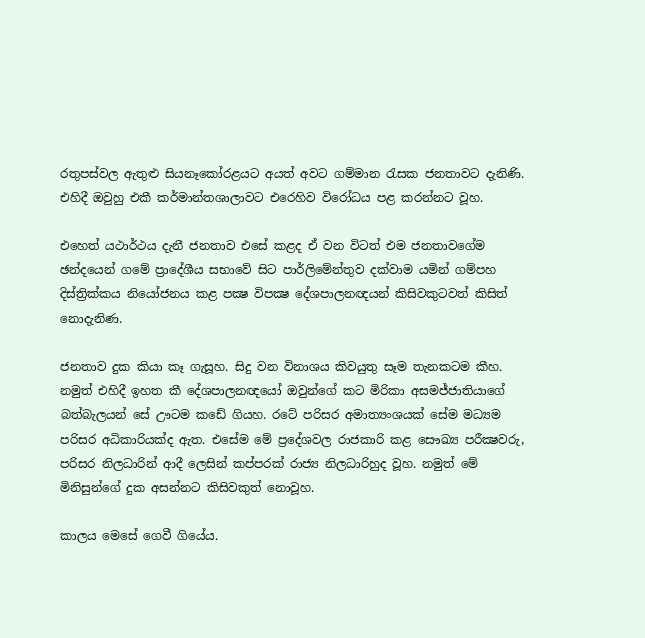රතුපස්‌වල ඇතුළු සියනෑකෝරළයට අයත් අවට ගම්මාන රැසක ජනතාවට දැනිණි. එහිදී ඔවුහු එකී කර්මාන්තශාලාවට එරෙහිව විරෝධය පළ කරන්නට වූහ.

එහෙත් යථාර්ථය දැනී ජනතාව එසේ කළද ඒ වන විටත් එම ජනතාවගේම ඡන්දයෙන් ගමේ ප්‍රාදේශීය සභාවේ සිට පාර්ලිමේන්තුව දක්‌වාම යමින් ගම්පහ දිස්‌ත්‍රික්‌කය නියෝජනය කළ පක්‍ෂ විපක්‍ෂ දේශපාලනඥයන් කිසිවකුටවත් කිසිත් නොදැනිණ.

ජනතාව දුක කියා කෑ ගැසූහ. සිදු වන විනාශය කිවයුතු සෑම තැනකටම කීහ. නමුත් එහිදී ඉහත කී දේශපාලනඥයෝ ඔවුන්ගේ කට මිරිකා අසමජ්ජාතියාගේ බත්බැලයන් සේ ඌටම කඩේ ගියහ. රටේ පරිසර අමාත්‍යංශයක්‌ සේම මධ්‍යම පරිසර අධිකාරියක්‌ද ඇත. එසේම මේ ප්‍රදේශවල රාජකාරි කළ සෞඛ්‍ය පරීක්‍ෂවරු, පරිසර නිලධාරින් ආදී ලෙසින් කප්පරක්‌ රාජ්‍ය නිලධාරිහුද වූහ. නමුත් මේ මිනිසුන්ගේ දුක අසන්නට කිසිවකුත් නොවූහ.

කාලය මෙසේ ගෙවී ගියේය.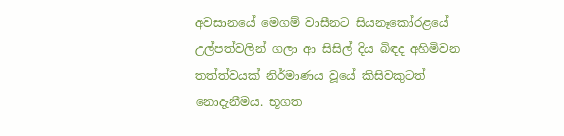අවසානයේ මෙගම් වාසීනට සියනෑකෝරළයේ උල්පත්වලින් ගලා ආ සිසිල් දිය බිඳද අහිමිවන තත්ත්වයක්‌ නිර්මාණය වූයේ කිසිවකුටත් නොදැනීමය. භූගත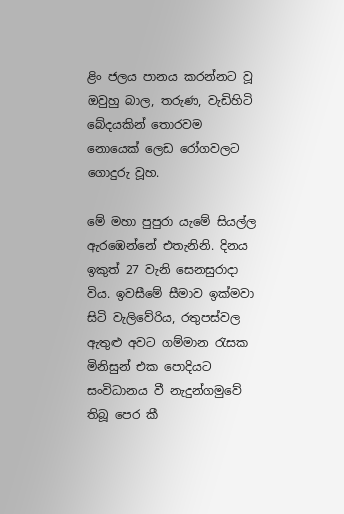ළිං ජලය පානය කරන්නට වූ ඔවුහු බාල, තරුණ, වැඩිහිටි බේදයකින් තොරවම නොයෙක්‌ ලෙඩ රෝගවලට ගොදුරු වූහ.

මේ මහා පුපුරා යැමේ සියල්ල ඇරඹෙන්නේ එතැනිනි. දිනය ඉකුත් 27 වැනි සෙනසුරාදා විය. ඉවසීමේ සීමාව ඉක්‌මවා සිටි වැලිවේරිය, රතුපස්‌වල ඇතුළු අවට ගම්මාන රැසක මිනිසුන් එක පොදියට සංවිධානය වී නැදුන්ගමුවේ තිබූ පෙර කී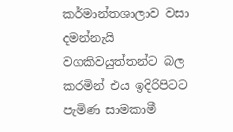කර්මාන්තශාලාව වසා දමන්නැයි වගකිවයුත්තන්ට බල කරමින් එය ඉදිරිපිටට පැමිණ සාමකාමී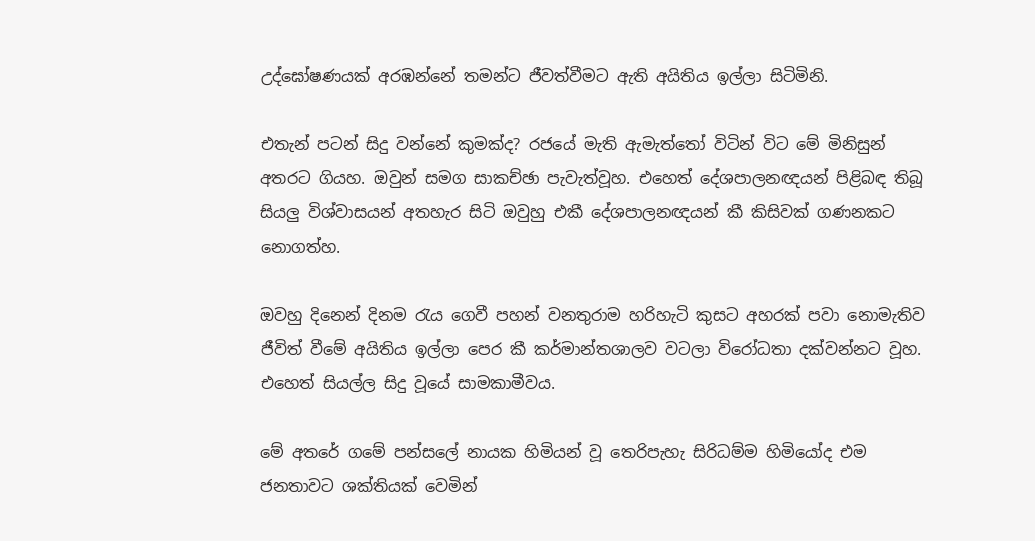උද්ඝෝෂණයක්‌ අරඹන්නේ තමන්ට ජීවත්වීමට ඇති අයිතිය ඉල්ලා සිටිමිනි.

එතැන් පටන් සිදු වන්නේ කුමක්‌ද? රජයේ මැති ඇමැත්තෝ විටින් විට මේ මිනිසුන් අතරට ගියහ. ඔවුන් සමග සාකච්ඡා පැවැත්වූහ. එහෙත් දේශපාලනඥයන් පිළිබඳ තිබූ සියලු විශ්වාසයන් අතහැර සිටි ඔවුහු එකී දේශපාලනඥයන් කී කිසිවක්‌ ගණනකට නොගත්හ.

ඔවහු දිනෙන් දිනම රැය ගෙවී පහන් වනතුරාම හරිහැටි කුසට අහරක්‌ පවා නොමැතිව ජීවිත් වීමේ අයිතිය ඉල්ලා පෙර කී කර්මාන්තශාලව වටලා විරෝධතා දක්‌වන්නට වූහ. එහෙත් සියල්ල සිදු වූයේ සාමකාමීවය.

මේ අතරේ ගමේ පන්සලේ නායක හිමියන් වූ තෙරිපැහැ සිරිධම්ම හිමියෝද එම ජනතාවට ශක්‌තියක්‌ වෙමින්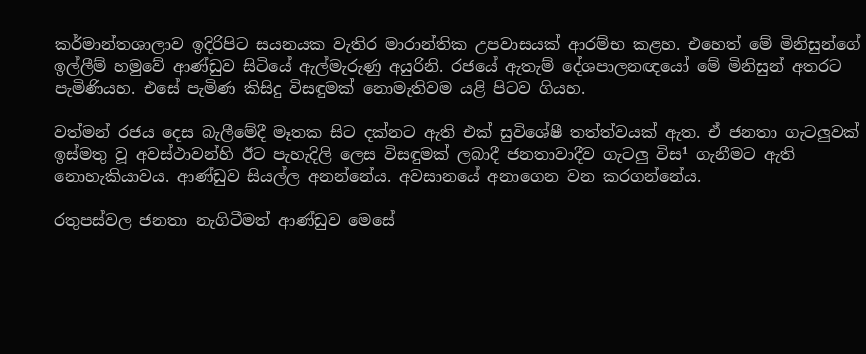කර්මාන්තශාලාව ඉදිරිපිට සයනයක වැතිර මාරාන්තික උපවාසයක්‌ ආරම්භ කළහ. එහෙත් මේ මිනිසුන්ගේ ඉල්ලීම් හමුවේ ආණ්‌ඩුව සිටියේ ඇල්මැරුණු අයුරිනි. රජයේ ඇතැම් දේශපාලනඥයෝ මේ මිනිසුන් අතරට පැමිණියහ. එසේ පැමිණ කිසිදු විසඳුමක්‌ නොමැතිවම යළි පිටව ගියහ.

වත්මන් රජය දෙස බැලීමේදී මෑතක සිට දක්‌නට ඇති එක්‌ සුවිශේෂී තත්ත්වයක්‌ ඇත. ඒ ජනතා ගැටලුවක්‌ ඉස්‌මතු වූ අවස්‌ථාවන්හි ඊට පැහැදිලි ලෙස විසඳුමක්‌ ලබාදී ජනතාවාදීව ගැටලු විස¹ ගැනීමට ඇති නොහැකියාවය. ආණ්‌ඩුව සියල්ල අනන්නේය. අවසානයේ අනාගෙන වන කරගන්නේය.

රතුපස්‌වල ජනතා නැගිටීමත් ආණ්‌ඩුව මෙසේ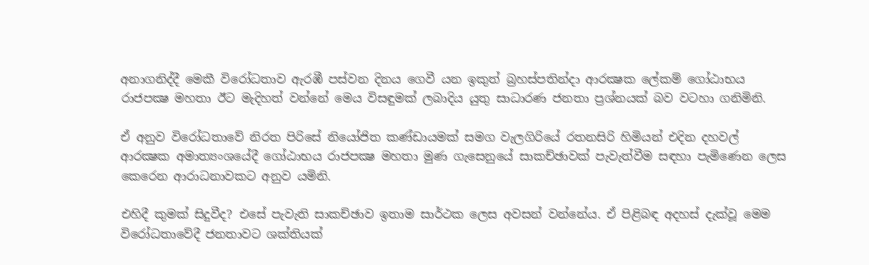අනාගනිද්දී මෙකී විරෝධතාව ඇරඹී පස්‌වන දිනය ගෙවී යන ඉකුත් බ්‍රහස්‌පතින්දා ආරක්‍ෂක ලේකම් ගෝඨාභය රාජපක්‍ෂ මහතා ඊට මැදිහත් වන්නේ මෙය විසඳුමක්‌ ලබාදිය යුතු සාධාරණ ජනතා ප්‍රශ්නයක්‌ බව වටහා ගනිමිනි.

ඒ අනුව විරෝධතාවේ නිරත පිරිසේ නියෝජිත කණ්‌ඩායමක්‌ සමග වැලගිරියේ රතනසිරි හිමියන් එදින දහවල් ආරක්‍ෂක අමාත්‍යංශයේදී ගෝඨාභය රාජපක්‍ෂ මහතා මුණ ගැසෙනුයේ සාකච්ඡාවක්‌ පැවැත්වීම සඳහා පැමිණෙන ලෙස කෙරෙන ආරාධනාවකට අනුව යමිනි.

එහිදී කුමක්‌ සිදුවීද? එසේ පැවැති සාකච්ඡාව ඉතාම සාර්ථක ලෙස අවසන් වන්නේය. ඒ පිළිබඳ අදහස්‌ දැක්‌වූ මෙම විරෝධතාවේදී ජනතාවට ශක්‌තියක්‌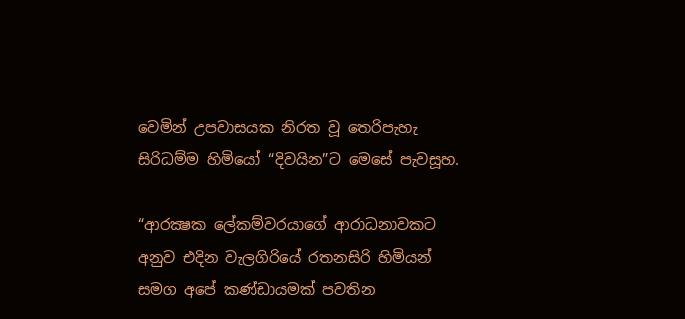වෙමින් උපවාසයක නිරත වූ තෙරිපැහැ සිරිධම්ම හිමියෝ “දිවයින”ට මෙසේ පැවසූහ.

“ආරක්‍ෂක ලේකම්වරයාගේ ආරාධනාවකට අනුව එදින වැලගිරියේ රතනසිරි හිමියන් සමග අපේ කණ්‌ඩායමක්‌ පවතින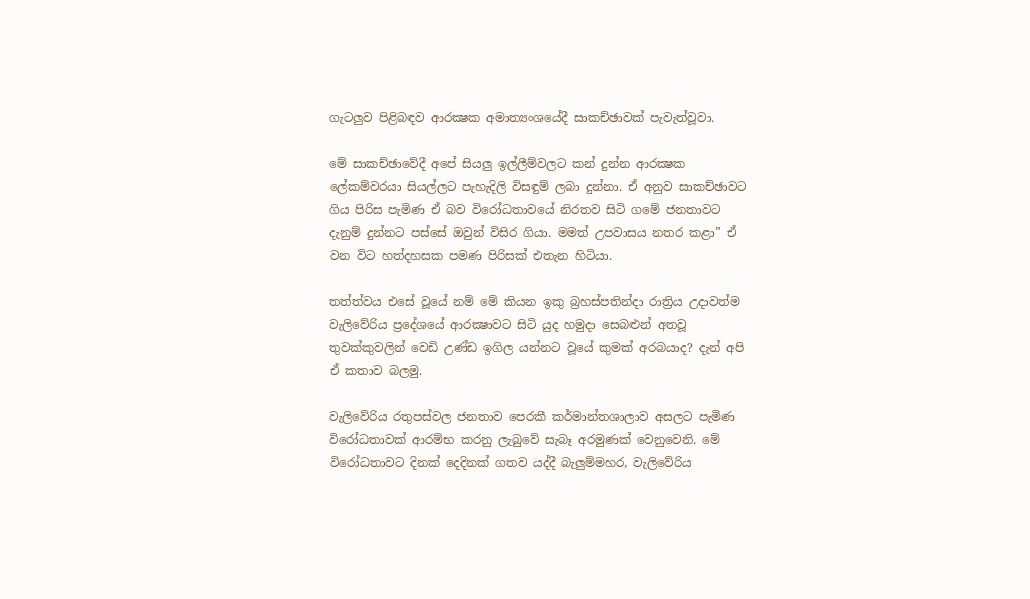ගැටලුව පිළිබඳව ආරක්‍ෂක අමාත්‍යංශයේදී සාකච්ඡාවක්‌ පැවැත්වූවා.

මේ සාකච්ඡාවේදී අපේ සියලු ඉල්ලීම්වලට කන් දුන්න ආරක්‍ෂක ලේකම්වරයා සියල්ලට පැහැදිලි විසඳුම් ලබා දුන්නා. ඒ අනුව සාකච්ඡාවට ගිය පිරිස පැමිණ ඒ බව විරෝධතාවයේ නිරතව සිටි ගමේ ජනතාවට දැනුම් දුන්නට පස්‌සේ ඔවුන් විසිර ගියා. මමත් උපවාසය නතර කළා” ඒ වන විට හත්දහසක පමණ පිරිසක්‌ එතැන හිටියා.

තත්ත්වය එසේ වූයේ නම් මේ කියන ඉකු බ්‍රහස්‌පතින්දා රාත්‍රිය උදාවත්ම වැලිවේරිය ප්‍රදේශයේ ආරක්‍ෂාවට සිටි යුද හමුදා සෙබළුන් අතවූ තුවක්‌කුවලින් වෙඩි උණ්‌ඩ ඉගිල යන්නට වූයේ කුමක්‌ අරබයාද? දැන් අපි ඒ කතාව බලමු.

වැලිවේරිය රතුපස්‌වල ජනතාව පෙරකී කර්මාන්තශාලාව අසලට පැමිණ විරෝධතාවක්‌ ආරම්භ කරනු ලැබුවේ සැබෑ අරමුණක්‌ වෙනුවෙනි. මේ විරෝධතාවට දිනක්‌ දෙදිනක්‌ ගතව යද්දී බැලුම්මහර, වැලිවේරිය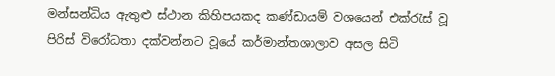මන්සන්ධිය ඇතුළු ස්‌ථාන කිහිපයකද කණ්‌ඩායම් වශයෙන් එක්‌රැස්‌ වූ පිරිස්‌ විරෝධතා දක්‌වන්නට වූයේ කර්මාන්තශාලාව අසල සිටි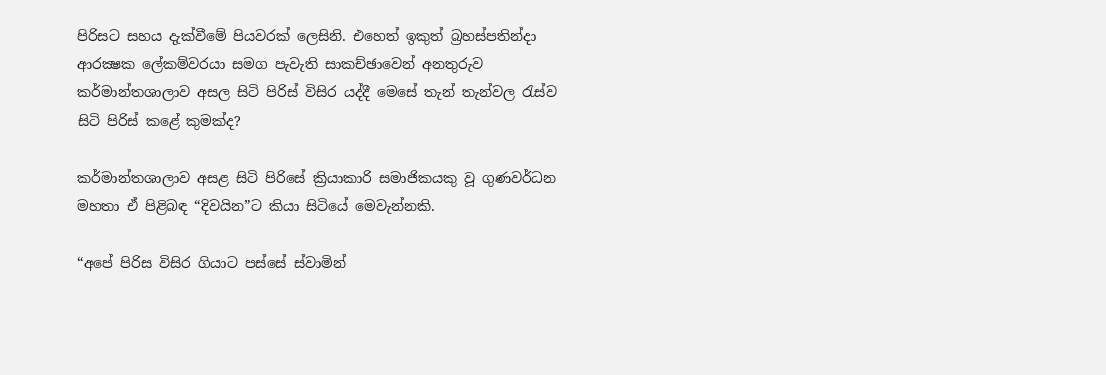පිරිසට සහය දැක්‌වීමේ පියවරක්‌ ලෙසිනි. එහෙත් ඉකුත් බ්‍රහස්‌පතින්දා ආරක්‍ෂක ලේකම්වරයා සමග පැවැති සාකච්ඡාවෙන් අනතුරුව කර්මාන්තශාලාව අසල සිටි පිරිස්‌ විසිර යද්දී මෙසේ තැන් තැන්වල රැස්‌ව සිටි පිරිස්‌ කළේ කුමක්‌ද?

කර්මාන්තශාලාව අසළ සිටි පිරිසේ ක්‍රියාකාරි සමාජිකයකු වූ ගුණවර්ධන මහතා ඒ පිළිබඳ “දිවයින”ට කියා සිටියේ මෙවැන්නකි.

“අපේ පිරිස විසිර ගියාට පස්‌සේ ස්‌වාමින්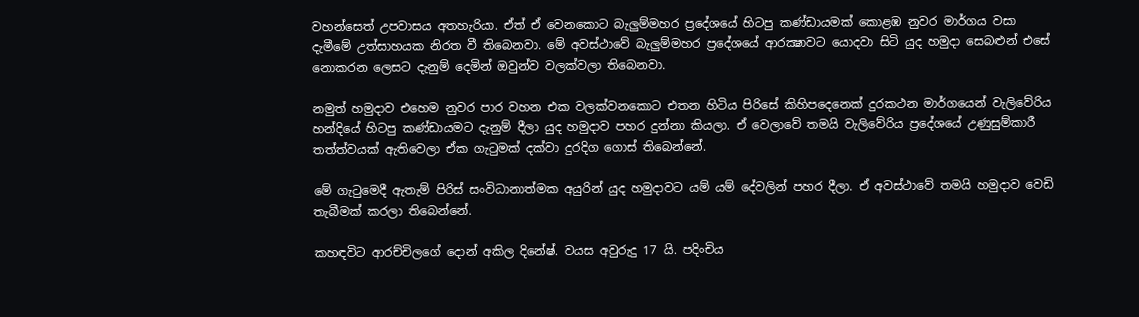වහන්සෙත් උපවාසය අතහැරියා. ඒත් ඒ වෙනකොට බැලුම්මහර ප්‍රදේශයේ හිටපු කණ්‌ඩායමක්‌ කොළඹ නුවර මාර්ගය වසා දැමීමේ උත්සාහයක නිරත වී තිබෙනවා. මේ අවස්‌ථාවේ බැලුම්මහර ප්‍රදේශයේ ආරක්‍ෂාවට යොදවා සිටි යුද හමුදා සෙබළුන් එසේ නොකරන ලෙසට දැනුම් දෙමින් ඔවුන්ව වලක්‌වලා තිබෙනවා.

නමුත් හමුදාව එහෙම නුවර පාර වහන එක වලක්‌වනකොට එතන හිටිය පිරිසේ කිහිපදෙනෙක්‌ දුරකථන මාර්ගයෙන් වැලිවේරිය හන්දියේ හිටපු කණ්‌ඩායමට දැනුම් දීලා යුද හමුදාව පහර දුන්නා කියලා. ඒ වෙලාවේ තමයි වැලිවේරිය ප්‍රදේශයේ උණුසුම්කාරී තත්ත්වයක්‌ ඇතිවෙලා ඒක ගැටුමක්‌ දක්‌වා දුරදිග ගොස්‌ තිබෙන්නේ.

මේ ගැටුමෙදී ඇතැම් පිරිස්‌ සංවිධානාත්මක අයුරින් යුද හමුදාවට යම් යම් දේවලින් පහර දීලා. ඒ අවස්‌ථාවේ තමයි හමුදාව වෙඩි තැබීමක්‌ කරලා තිබෙන්නේ.

කහඳවිට ආරච්චිලගේ දොන් අකිල දිනේෂ්. වයස අවුරුදු 17 යි. පදිංචිය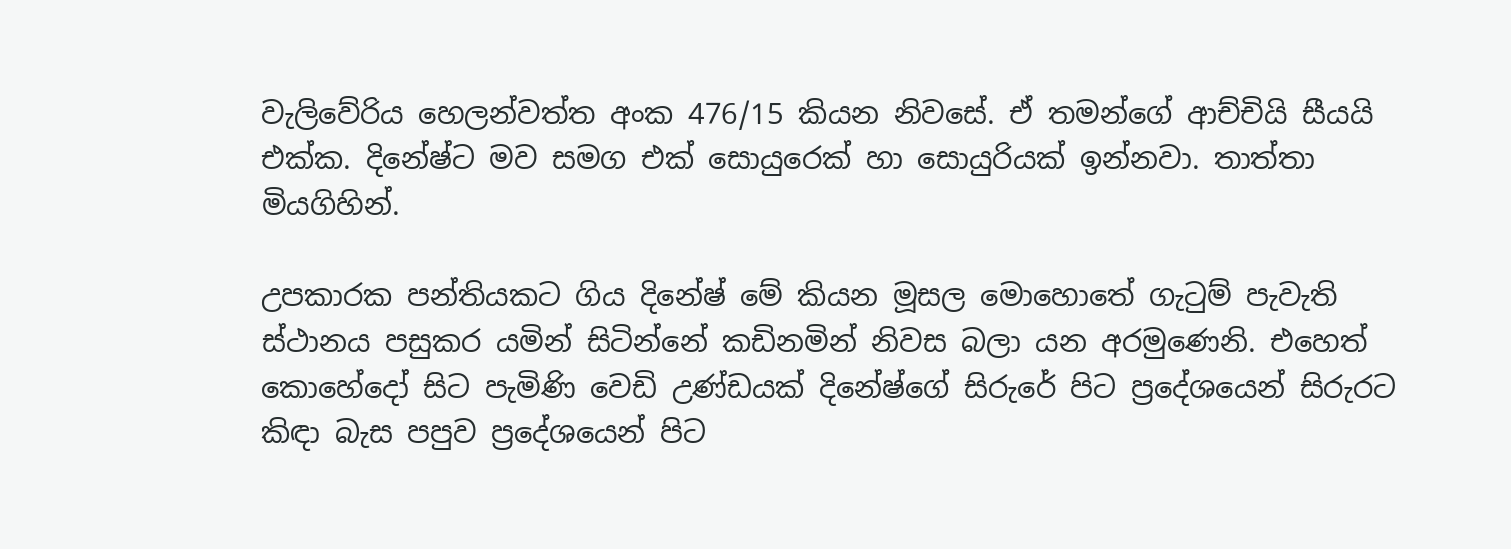වැලිවේරිය හෙලන්වත්ත අංක 476/15 කියන නිවසේ. ඒ තමන්ගේ ආච්චියි සීයයි එක්‌ක. දිනේෂ්ට මව සමග එක්‌ සොයුරෙක්‌ හා සොයුරියක්‌ ඉන්නවා. තාත්තා මියගිහින්.

උපකාරක පන්තියකට ගිය දිනේෂ් මේ කියන මූසල මොහොතේ ගැටුම් පැවැති ස්‌ථානය පසුකර යමින් සිටින්නේ කඩිනමින් නිවස බලා යන අරමුණෙනි. එහෙත් කොහේදෝ සිට පැමිණි වෙඩි උණ්‌ඩයක්‌ දිනේෂ්ගේ සිරුරේ පිට ප්‍රදේශයෙන් සිරුරට කිඳා බැස පපුව ප්‍රදේශයෙන් පිට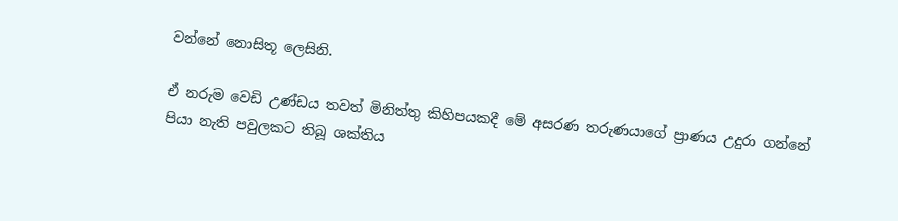වන්නේ නොසිතූ ලෙසිනි.

ඒ නරුම වෙඩි උණ්‌ඩය තවත් මිනිත්තු කිහිපයකදී මේ අසරණ තරුණයාගේ ප්‍රාණය උදුරා ගන්නේ පියා නැති පවුලකට තිබූ ශක්‌තිය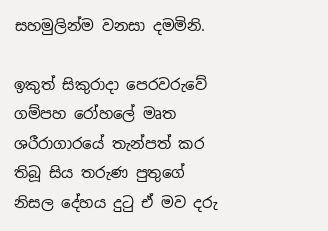සහමුලින්ම වනසා දමමිනි.

ඉකුත් සිකුරාදා පෙරවරුවේ ගම්පහ රෝහලේ මෘත ශරීරාගාරයේ තැන්පත් කර තිබූ සිය තරුණ පුතුගේ නිසල දේහය දුටු ඒ මව දරු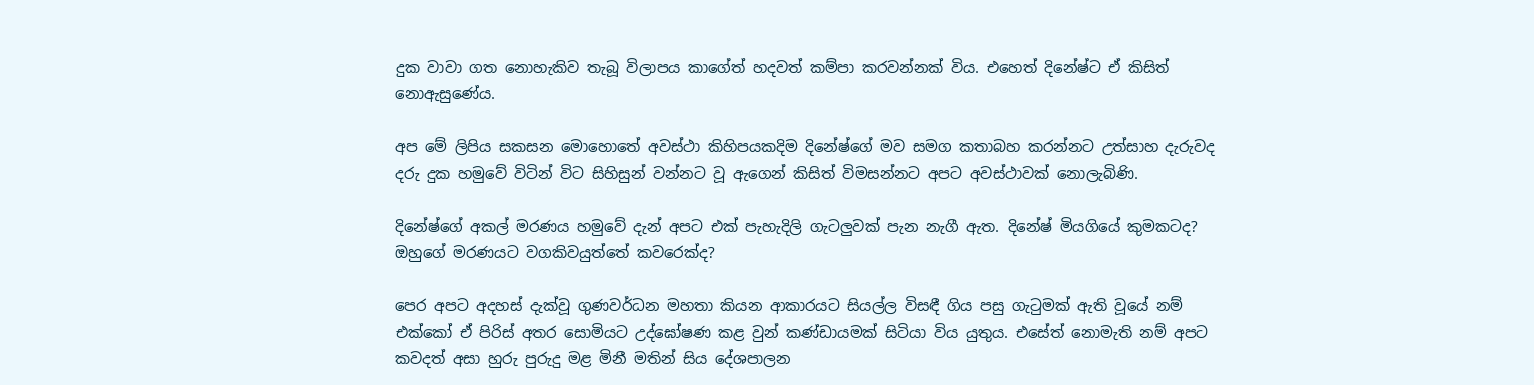දුක වාවා ගත නොහැකිව තැබූ විලාපය කාගේත් හදවත් කම්පා කරවන්නක්‌ විය. එහෙත් දිනේෂ්ට ඒ කිසිත් නොඇසුණේය.

අප මේ ලිපිය සකසන මොහොතේ අවස්‌ථා කිහිපයකදිම දිනේෂ්ගේ මව සමග කතාබහ කරන්නට උත්සාහ දැරුවද දරු දුක හමුවේ විටින් විට සිහිසුන් වන්නට වූ ඇගෙන් කිසිත් විමසන්නට අපට අවස්‌ථාවක්‌ නොලැබිණි.

දිනේෂ්ගේ අකල් මරණය හමුවේ දැන් අපට එක්‌ පැහැදිලි ගැටලුවක්‌ පැන නැගී ඇත. දිනේෂ් මියගියේ කුමකටද? ඔහුගේ මරණයට වගකිවයුත්තේ කවරෙක්‌ද?

පෙර අපට අදහස්‌ දැක්‌වූ ගුණවර්ධන මහතා කියන ආකාරයට සියල්ල විසඳී ගිය පසු ගැටුමක්‌ ඇති වූයේ නම් එක්‌කෝ ඒ පිරිස්‌ අතර සොමියට උද්ඝෝෂණ කළ වුන් කණ්‌ඩායමක්‌ සිටියා විය යුතුය. එසේත් නොමැති නම් අපට කවදත් අසා හුරු පුරුදු මළ මිනී මතින් සිය දේශපාලන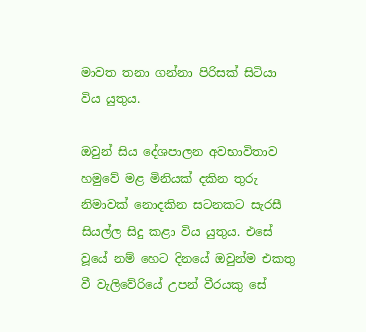මාවත තනා ගන්නා පිරිසක්‌ සිටියා විය යුතුය.

ඔවුන් සිය දේශපාලන අවභාවිතාව හමුවේ මළ මිනියක්‌ දකින තුරු නිමාවක්‌ නොදකින සටනකට සැරසී සියල්ල සිදු කළා විය යුතුය. එසේ වූයේ නම් හෙට දිනයේ ඔවුන්ම එකතු වී වැලිවේරියේ උපන් වීරයකු සේ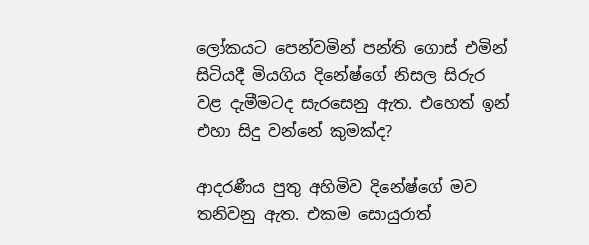ලෝකයට පෙන්වමින් පන්ති ගොස්‌ එමින් සිටියදී මියගිය දිනේෂ්ගේ නිසල සිරුර වළ දැමීමටද සැරසෙනු ඇත. එහෙත් ඉන් එහා සිදු වන්නේ කුමක්‌ද?

ආදරණීය පුතු අහිමිව දිනේෂ්ගේ මව තනිවනු ඇත. එකම සොයුරාත්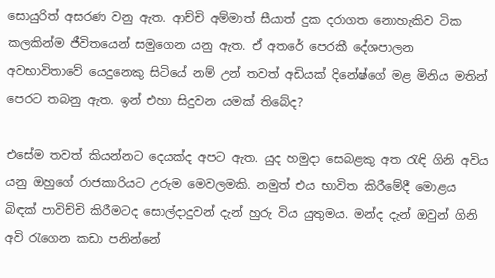සොයුරිත් අසරණ වනු ඇත. ආච්චි අම්මාත් සීයාත් දුක දරාගත නොහැකිව ටික කලකින්ම ජීවිතයෙන් සමුගෙන යනු ඇත. ඒ අතරේ පෙරකී දේශපාලන අවභාවිතාවේ යෙදුනෙකු සිටියේ නම් උන් තවත් අඩියක්‌ දිනේෂ්ගේ මළ මිනිය මතින් පෙරට තබනු ඇත. ඉන් එහා සිදුවන යමක්‌ තිබේද?

එසේම තවත් කියන්නට දෙයක්‌ද අපට ඇත. යුද හමුදා සෙබළකු අත රැඳි ගිනි අවිය යනු ඔහුගේ රාජකාරියට උරුම මෙවලමකි. නමුත් එය භාවිත කිරීමේදී මොළය බිඳක්‌ පාවිච්චි කිරීමටද සොල්දාදුවන් දැන් හුරු විය යුතුමය. මන්ද දැන් ඔවුන් ගිනි අවි රැගෙන කඩා පනින්නේ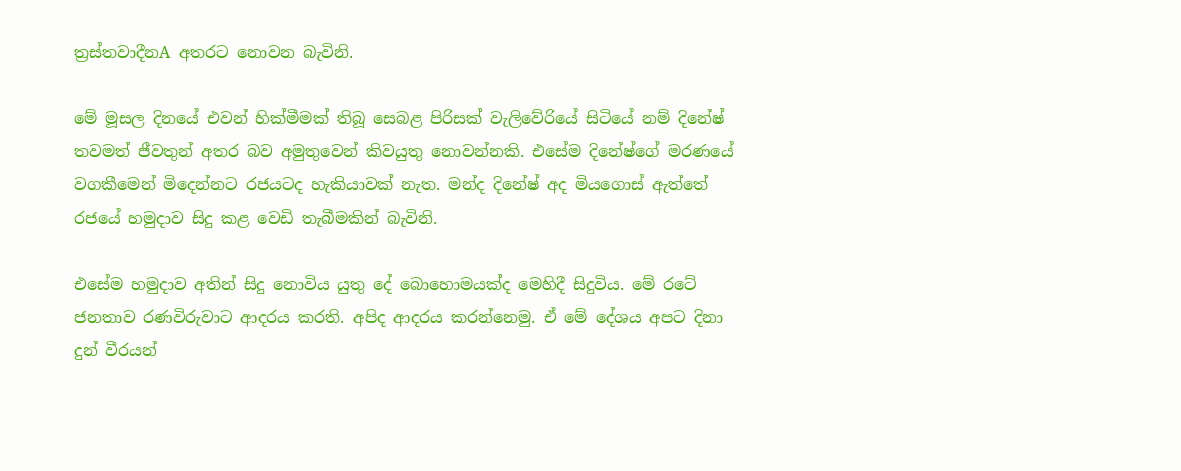ත්‍රස්‌තවාදීනA අතරට නොවන බැවිනි.

මේ මූසල දිනයේ එවන් හික්‌මීමක්‌ තිබූ සෙබළ පිරිසක්‌ වැලිවේරියේ සිටියේ නම් දිනේෂ් තවමත් ජීවතුන් අතර බව අමුතුවෙන් කිවයුතු නොවන්නකි. එසේම දිනේෂ්ගේ මරණයේ වගකීමෙන් මිදෙන්නට රජයටද හැකියාවක්‌ නැත. මන්ද දිනේෂ් අද මියගොස්‌ ඇත්තේ රජයේ හමුදාව සිදු කළ වෙඩි තැබීමකින් බැවිනි.

එසේම හමුදාව අතින් සිදු නොවිය යුතු දේ බොහොමයක්‌ද මෙහිදී සිදුවිය. මේ රටේ ජනතාව රණවිරුවාට ආදරය කරති. අපිද ආදරය කරන්නෙමු. ඒ මේ දේශය අපට දිනා දුන් වීරයන්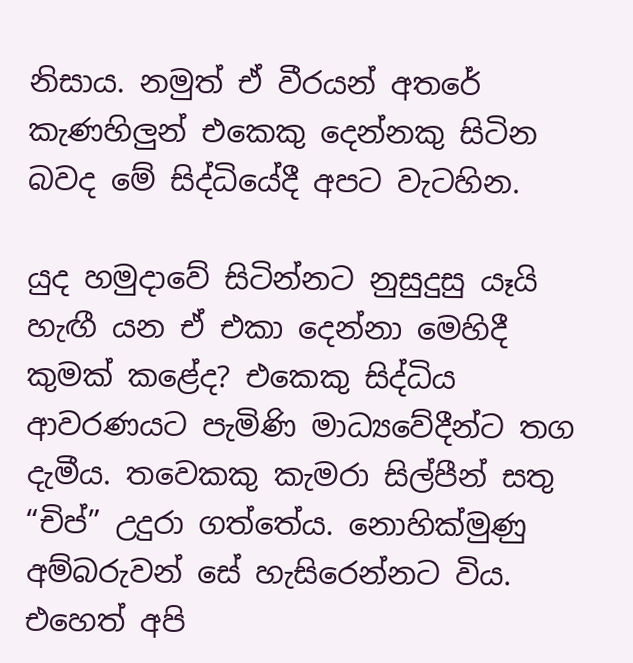නිසාය. නමුත් ඒ වීරයන් අතරේ කැණහිලුන් එකෙකු දෙන්නකු සිටින බවද මේ සිද්ධියේදී අපට වැටහින.

යුද හමුදාවේ සිටින්නට නුසුදුසු යෑයි හැඟී යන ඒ එකා දෙන්නා මෙහිදී කුමක්‌ කළේද? එකෙකු සිද්ධිය ආවරණයට පැමිණි මාධ්‍යවේදීන්ට තග දැමීය. තවෙකකු කැමරා සිල්පීන් සතු “චිප්” උදුරා ගත්තේය. නොහික්‌මුණු අම්බරුවන් සේ හැසිරෙන්නට විය. එහෙත් අපි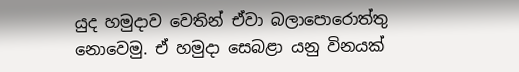යුද හමුදාව වෙතින් ඒවා බලාපොරොත්තු නොවෙමු. ඒ හමුදා සෙබළා යනු විනයක්‌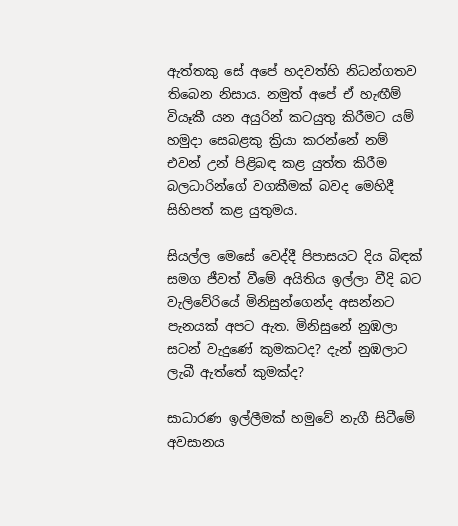ඇත්තකු සේ අපේ හදවත්හි නිධන්ගතව තිබෙන නිසාය. නමුත් අපේ ඒ හැඟීම් වියෑකී යන අයුරින් කටයුතු කිරීමට යම් හමුදා සෙබළකු ක්‍රියා කරන්නේ නම් එවන් උන් පිළිබඳ කළ යුත්ත කිරීම බලධාරින්ගේ වගකීමක්‌ බවද මෙහිදී සිහිපත් කළ යුතුමය.

සියල්ල මෙසේ වෙද්දී පිපාසයට දිය බිඳක්‌ සමග ජීවත් වීමේ අයිතිය ඉල්ලා වීදි බට වැලිවේරියේ මිනිසුන්ගෙන්ද අසන්නට පැනයක්‌ අපට ඇත. මිනිසුනේ නුඹලා සටන් වැදුණේ කුමකටද? දැන් නුඹලාට ලැබී ඇත්තේ කුමක්‌ද?

සාධාරණ ඉල්ලීමක්‌ හමුවේ නැගී සිටීමේ අවසානය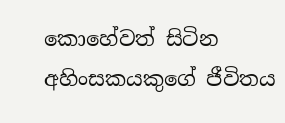කොහේවත් සිටින අහිංසකයකුගේ ජීවිතය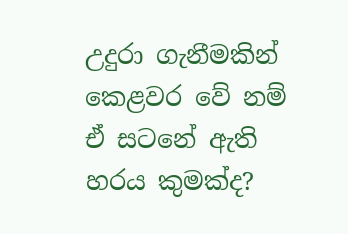උදුරා ගැනීමකින් කෙළවර වේ නම් ඒ සටනේ ඇති හරය කුමක්‌ද?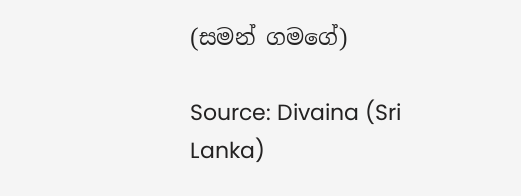(සමන් ගමගේ)

Source: Divaina (Sri Lanka)